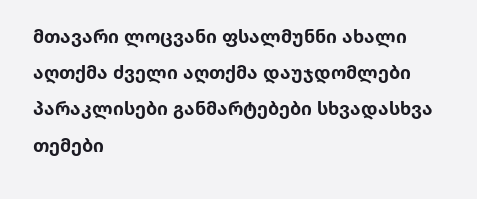მთავარი ლოცვანი ფსალმუნნი ახალი აღთქმა ძველი აღთქმა დაუჯდომლები პარაკლისები განმარტებები სხვადასხვა თემები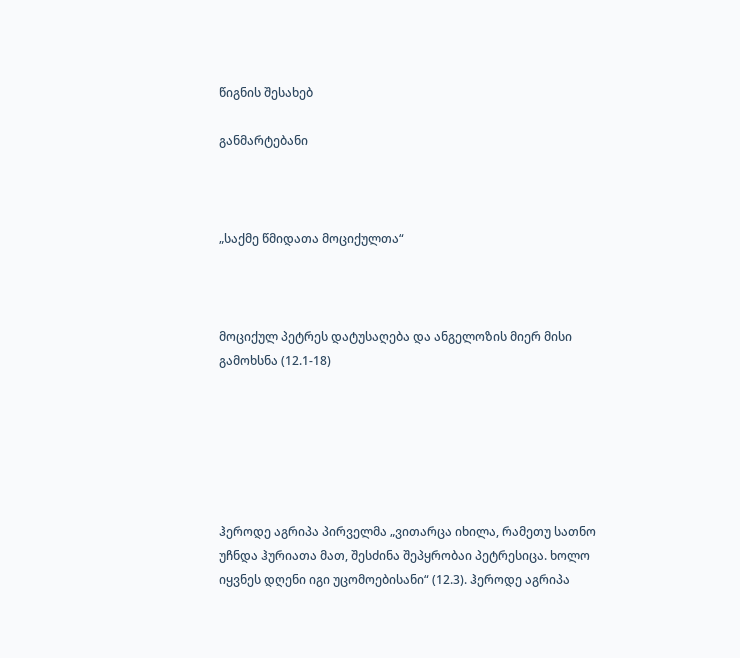წიგნის შესახებ

განმარტებანი



„საქმე წმიდათა მოციქულთა“



მოციქულ პეტრეს დატუსაღება და ანგელოზის მიერ მისი გამოხსნა (12.1-18)






ჰეროდე აგრიპა პირველმა „ვითარცა იხილა, რამეთუ სათნო უჩნდა ჰურიათა მათ, შესძინა შეპყრობაი პეტრესიცა. ხოლო იყვნეს დღენი იგი უცომოებისანი“ (12.3). ჰეროდე აგრიპა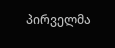პირველმა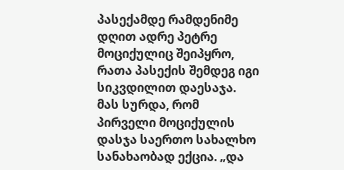პასექამდე რამდენიმე დღით ადრე პეტრე მოციქულიც შეიპყრო, რათა პასექის შემდეგ იგი სიკვდილით დაესაჯა. მას სურდა, რომ პირველი მოციქულის დასჯა საერთო სახალხო სანახაობად ექცია. „და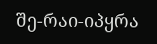შე-რაი-იპყრა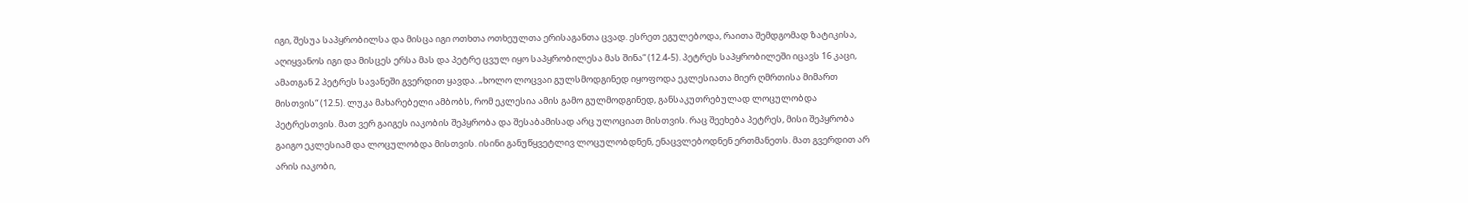იგი, შესუა საპყრობილსა და მისცა იგი ოთხთა ოთხეულთა ერისაგანთა ცვად. ესრეთ ეგულებოდა, რაითა შემდგომად ზატიკისა, აღიყვანოს იგი და მისცეს ერსა მას და პეტრე ცვულ იყო საპყრობილესა მას შინა“ (12.4-5). პეტრეს საპყრობილეში იცავს 16 კაცი, ამათგან 2 პეტრეს სავანეში გვერდით ყავდა. „ხოლო ლოცვაი გულსმოდგინედ იყოფოდა ეკლესიათა მიერ ღმრთისა მიმართ მისთვის“ (12.5). ლუკა მახარებელი ამბობს, რომ ეკლესია ამის გამო გულმოდგინედ, განსაკუთრებულად ლოცულობდა პეტრესთვის. მათ ვერ გაიგეს იაკობის შეპყრობა და შესაბამისად არც ულოციათ მისთვის. რაც შეეხება პეტრეს, მისი შეპყრობა გაიგო ეკლესიამ და ლოცულობდა მისთვის. ისინი განუწყვეტლივ ლოცულობდნენ, ენაცვლებოდნენ ერთმანეთს. მათ გვერდით არ არის იაკობი,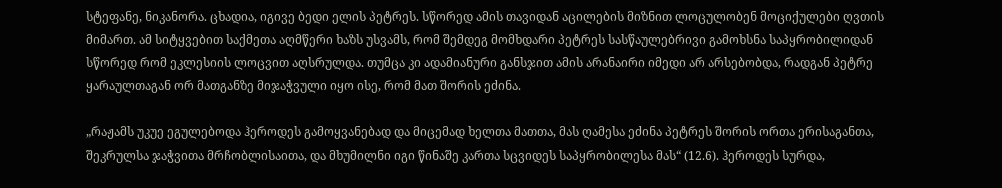სტეფანე, ნიკანორა. ცხადია, იგივე ბედი ელის პეტრეს. სწორედ ამის თავიდან აცილების მიზნით ლოცულობენ მოციქულები ღვთის მიმართ. ამ სიტყვებით საქმეთა აღმწერი ხაზს უსვამს, რომ შემდეგ მომხდარი პეტრეს სასწაულებრივი გამოხსნა საპყრობილიდან სწორედ რომ ეკლესიის ლოცვით აღსრულდა. თუმცა კი ადამიანური განსჯით ამის არანაირი იმედი არ არსებობდა, რადგან პეტრე ყარაულთაგან ორ მათგანზე მიჯაჭვული იყო ისე, რომ მათ შორის ეძინა.

„რაჟამს უკუე ეგულებოდა ჰეროდეს გამოყვანებად და მიცემად ხელთა მათთა, მას ღამესა ეძინა პეტრეს შორის ორთა ერისაგანთა, შეკრულსა ჯაჭვითა მრჩობლისაითა, და მხუმილნი იგი წინაშე კართა სცვიდეს საპყრობილესა მას“ (12.6). ჰეროდეს სურდა,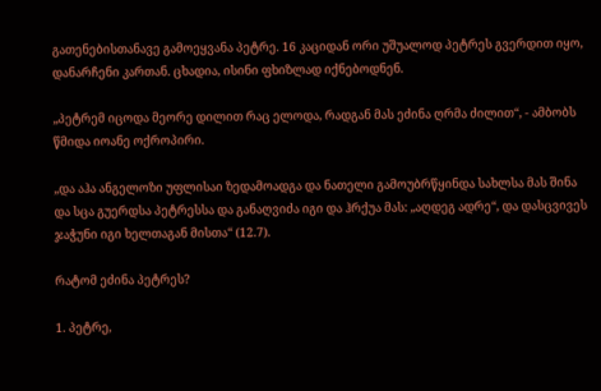გათენებისთანავე გამოეყვანა პეტრე. 16 კაციდან ორი უშუალოდ პეტრეს გვერდით იყო, დანარჩენი კართან. ცხადია, ისინი ფხიზლად იქნებოდნენ.

„პეტრემ იცოდა მეორე დილით რაც ელოდა, რადგან მას ეძინა ღრმა ძილით“, - ამბობს წმიდა იოანე ოქროპირი.

„და აჰა ანგელოზი უფლისაი ზედამოადგა და ნათელი გამოუბრწყინდა სახლსა მას შინა და სცა გუერდსა პეტრესსა და განაღვიძა იგი და ჰრქუა მას: „აღდეგ ადრე“, და დასცვივეს ჯაჭუნი იგი ხელთაგან მისთა“ (12.7).

რატომ ეძინა პეტრეს?

1. პეტრე,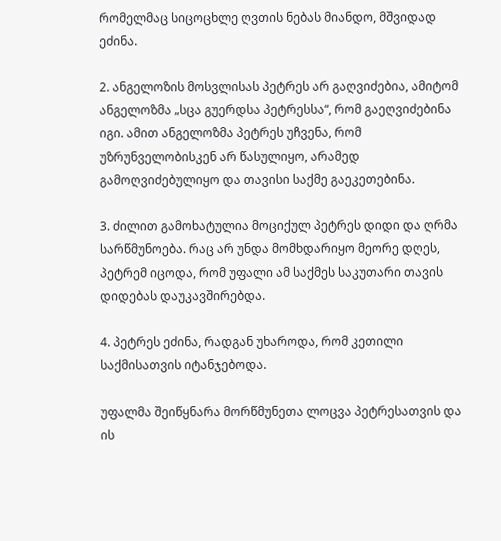რომელმაც სიცოცხლე ღვთის ნებას მიანდო, მშვიდად ეძინა.

2. ანგელოზის მოსვლისას პეტრეს არ გაღვიძებია, ამიტომ ანგელოზმა „სცა გუერდსა პეტრესსა“, რომ გაეღვიძებინა იგი. ამით ანგელოზმა პეტრეს უჩვენა, რომ უზრუნველობისკენ არ წასულიყო, არამედ გამოღვიძებულიყო და თავისი საქმე გაეკეთებინა.

3. ძილით გამოხატულია მოციქულ პეტრეს დიდი და ღრმა სარწმუნოება. რაც არ უნდა მომხდარიყო მეორე დღეს, პეტრემ იცოდა, რომ უფალი ამ საქმეს საკუთარი თავის დიდებას დაუკავშირებდა.

4. პეტრეს ეძინა, რადგან უხაროდა, რომ კეთილი საქმისათვის იტანჯებოდა.

უფალმა შეიწყნარა მორწმუნეთა ლოცვა პეტრესათვის და ის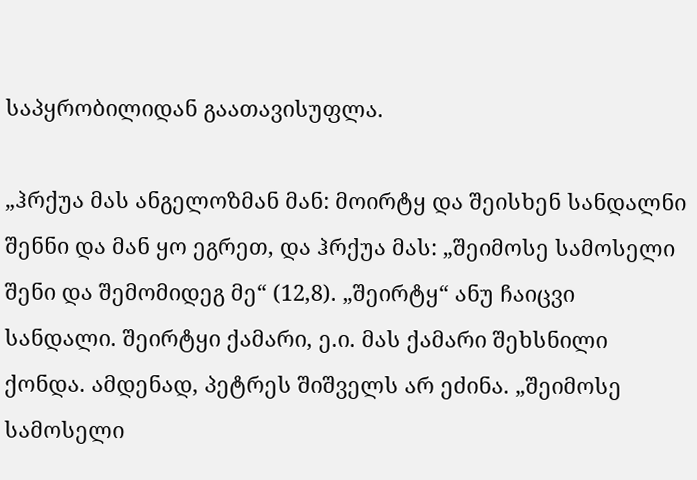საპყრობილიდან გაათავისუფლა.

„ჰრქუა მას ანგელოზმან მან: მოირტყ და შეისხენ სანდალნი შენნი და მან ყო ეგრეთ, და ჰრქუა მას: „შეიმოსე სამოსელი შენი და შემომიდეგ მე“ (12,8). „შეირტყ“ ანუ ჩაიცვი სანდალი. შეირტყი ქამარი, ე.ი. მას ქამარი შეხსნილი ქონდა. ამდენად, პეტრეს შიშველს არ ეძინა. „შეიმოსე სამოსელი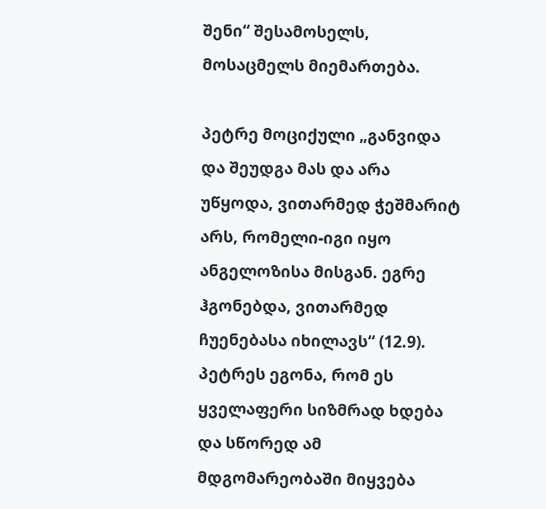შენი“ შესამოსელს, მოსაცმელს მიემართება.

პეტრე მოციქული „განვიდა და შეუდგა მას და არა უწყოდა, ვითარმედ ჭეშმარიტ არს, რომელი-იგი იყო ანგელოზისა მისგან. ეგრე ჰგონებდა, ვითარმედ ჩუენებასა იხილავს“ (12.9). პეტრეს ეგონა, რომ ეს ყველაფერი სიზმრად ხდება და სწორედ ამ მდგომარეობაში მიყვება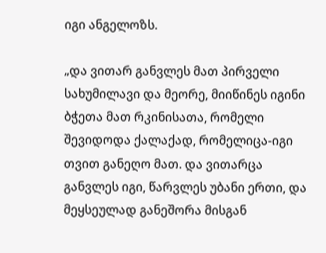იგი ანგელოზს.

„და ვითარ განვლეს მათ პირველი სახუმილავი და მეორე, მიიწინეს იგინი ბჭეთა მათ რკინისათა, რომელი შევიდოდა ქალაქად, რომელიცა-იგი თვით განეღო მათ. და ვითარცა განვლეს იგი, წარვლეს უბანი ერთი, და მეყსეულად განეშორა მისგან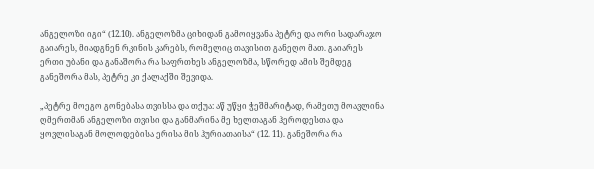ანგელოზი იგი“ (12.10). ანგელოზმა ციხიდან გამოიყვანა პეტრე და ორი სადარაჯო გაიარეს, მიადგნენ რკინის კარებს, რომელიც თავისით განეღო მათ. გაიარეს ერთი უბანი და განაშორა რა საფრთხეს ანგელოზმა, სწორედ ამის შემდეგ განეშორა მას, პეტრე კი ქალაქში შევიდა.

„პეტრე მოეგო გონებასა თვისსა და თქუა: აწ უწყი ჭეშმარიტად, რამეთუ მოავლინა ღმერთმან ანგელოზი თვისი და განმარინა მე ხელთაგან ჰეროდესთა და ყოვლისაგან მოლოდებისა ერისა მის ჰურიათაისა“ (12. 11). განეშორა რა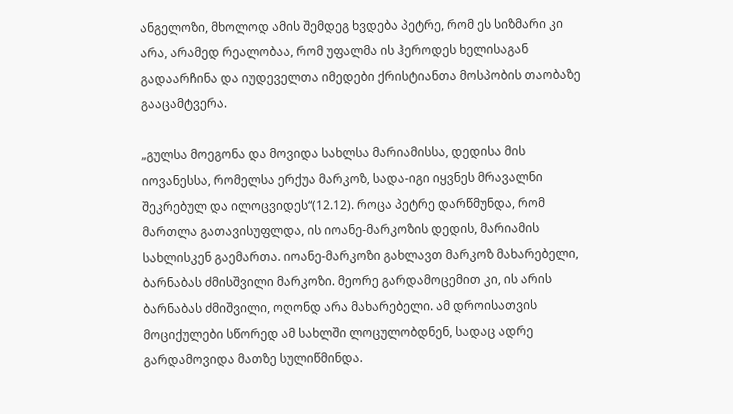ანგელოზი, მხოლოდ ამის შემდეგ ხვდება პეტრე, რომ ეს სიზმარი კი არა, არამედ რეალობაა, რომ უფალმა ის ჰეროდეს ხელისაგან გადაარჩინა და იუდეველთა იმედები ქრისტიანთა მოსპობის თაობაზე გააცამტვერა.

„გულსა მოეგონა და მოვიდა სახლსა მარიამისსა, დედისა მის იოვანესსა, რომელსა ერქუა მარკოზ, სადა-იგი იყვნეს მრავალნი შეკრებულ და ილოცვიდეს“(12.12). როცა პეტრე დარწმუნდა, რომ მართლა გათავისუფლდა, ის იოანე-მარკოზის დედის, მარიამის სახლისკენ გაემართა. იოანე-მარკოზი გახლავთ მარკოზ მახარებელი, ბარნაბას ძმისშვილი მარკოზი. მეორე გარდამოცემით კი, ის არის ბარნაბას ძმიშვილი, ოღონდ არა მახარებელი. ამ დროისათვის მოციქულები სწორედ ამ სახლში ლოცულობდნენ, სადაც ადრე გარდამოვიდა მათზე სულიწმინდა.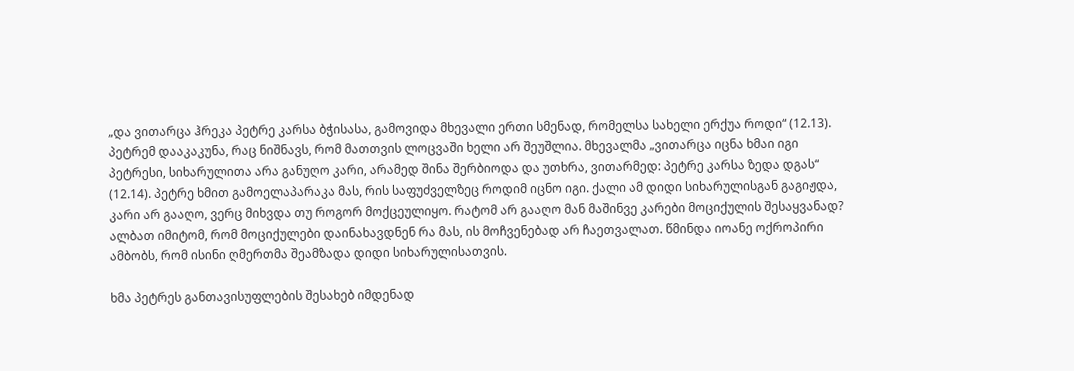„და ვითარცა ჰრეკა პეტრე კარსა ბჭისასა, გამოვიდა მხევალი ერთი სმენად, რომელსა სახელი ერქუა როდი“ (12.13). პეტრემ დააკაკუნა, რაც ნიშნავს, რომ მათთვის ლოცვაში ხელი არ შეუშლია. მხევალმა „ვითარცა იცნა ხმაი იგი პეტრესი, სიხარულითა არა განუღო კარი, არამედ შინა შერბიოდა და უთხრა, ვითარმედ: პეტრე კარსა ზედა დგას“ (12.14). პეტრე ხმით გამოელაპარაკა მას, რის საფუძველზეც როდიმ იცნო იგი. ქალი ამ დიდი სიხარულისგან გაგიჟდა, კარი არ გააღო, ვერც მიხვდა თუ როგორ მოქცეულიყო. რატომ არ გააღო მან მაშინვე კარები მოციქულის შესაყვანად? ალბათ იმიტომ, რომ მოციქულები დაინახავდნენ რა მას, ის მოჩვენებად არ ჩაეთვალათ. წმინდა იოანე ოქროპირი ამბობს, რომ ისინი ღმერთმა შეამზადა დიდი სიხარულისათვის.

ხმა პეტრეს განთავისუფლების შესახებ იმდენად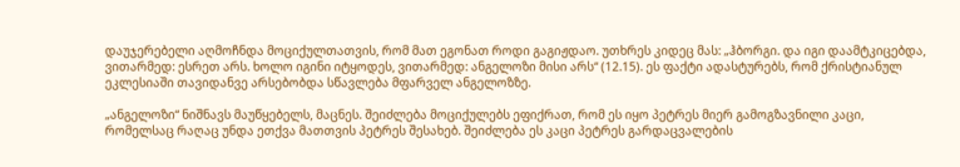დაუჯერებელი აღმოჩნდა მოციქულთათვის, რომ მათ ეგონათ როდი გაგიჟდაო. უთხრეს კიდეც მას: „ჰბორგი. და იგი დაამტკიცებდა, ვითარმედ: ესრეთ არს. ხოლო იგინი იტყოდეს, ვითარმედ: ანგელოზი მისი არს“ (12.15). ეს ფაქტი ადასტურებს, რომ ქრისტიანულ ეკლესიაში თავიდანვე არსებობდა სწავლება მფარველ ანგელოზზე.

„ანგელოზი“ ნიშნავს მაუწყებელს, მაცნეს. შეიძლება მოციქულებს ეფიქრათ, რომ ეს იყო პეტრეს მიერ გამოგზავნილი კაცი, რომელსაც რაღაც უნდა ეთქვა მათთვის პეტრეს შესახებ. შეიძლება ეს კაცი პეტრეს გარდაცვალების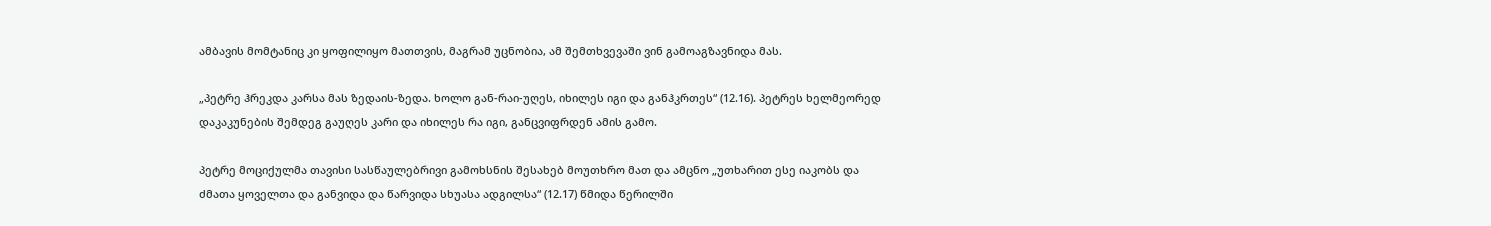ამბავის მომტანიც კი ყოფილიყო მათთვის, მაგრამ უცნობია, ამ შემთხვევაში ვინ გამოაგზავნიდა მას.

„პეტრე ჰრეკდა კარსა მას ზედაის-ზედა. ხოლო გან-რაი-უღეს, იხილეს იგი და განჰკრთეს“ (12.16). პეტრეს ხელმეორედ დაკაკუნების შემდეგ გაუღეს კარი და იხილეს რა იგი, განცვიფრდენ ამის გამო.

პეტრე მოციქულმა თავისი სასწაულებრივი გამოხსნის შესახებ მოუთხრო მათ და ამცნო „უთხარით ესე იაკობს და ძმათა ყოველთა და განვიდა და წარვიდა სხუასა ადგილსა“ (12.17) წმიდა წერილში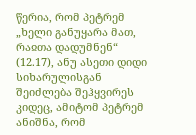წერია, რომ პეტრემ „ხელი განუყარა მათ, რაჲთა დადუმნენ“ (12.17), ანუ ასეთი დიდი სიხარულისგან შეიძლება შეჰყვირეს კიდეც, ამიტომ პეტრემ ანიშნა, რომ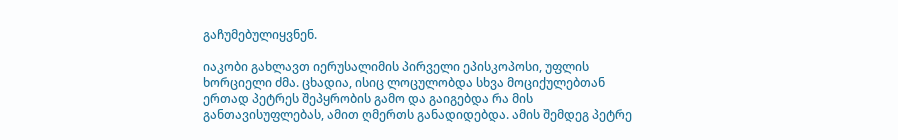გაჩუმებულიყვნენ.

იაკობი გახლავთ იერუსალიმის პირველი ეპისკოპოსი, უფლის ხორციელი ძმა. ცხადია, ისიც ლოცულობდა სხვა მოციქულებთან ერთად პეტრეს შეპყრობის გამო და გაიგებდა რა მის განთავისუფლებას, ამით ღმერთს განადიდებდა. ამის შემდეგ პეტრე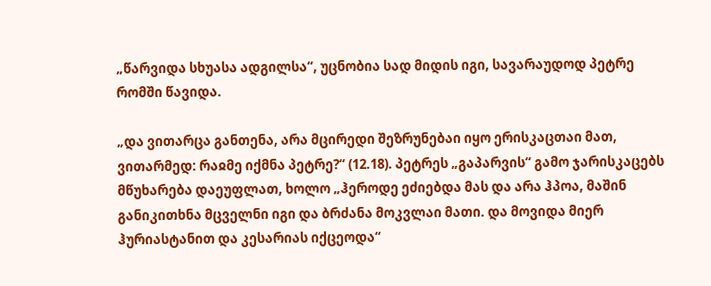„წარვიდა სხუასა ადგილსა“, უცნობია სად მიდის იგი, სავარაუდოდ პეტრე რომში წავიდა.

„და ვითარცა განთენა, არა მცირედი შეზრუნებაი იყო ერისკაცთაი მათ, ვითარმედ: რაჲმე იქმნა პეტრე?“ (12.18). პეტრეს „გაპარვის“ გამო ჯარისკაცებს მწუხარება დაეუფლათ, ხოლო „ჰეროდე ეძიებდა მას და არა ჰპოა, მაშინ განიკითხნა მცველნი იგი და ბრძანა მოკვლაი მათი. და მოვიდა მიერ ჰურიასტანით და კესარიას იქცეოდა“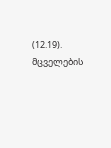(12.19). მცველების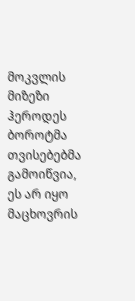მოკვლის მიზეზი ჰეროდეს ბოროტმა თვისებებმა გამოიწვია, ეს არ იყო მაცხოვრის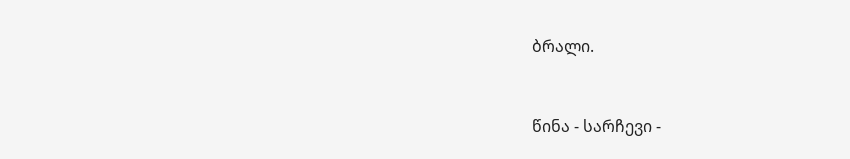ბრალი.



წინა - სარჩევი -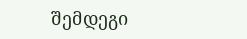შემდეგი